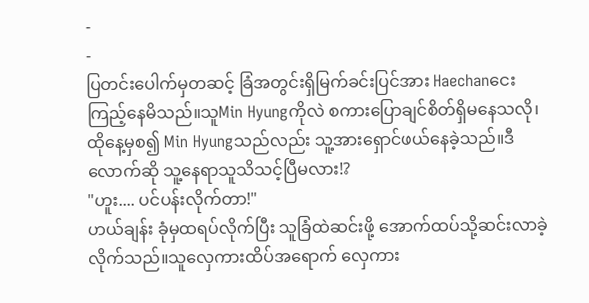-
-
ပြတင်းပေါက်မှတဆင့် ခြံအတွင်းရှိမြက်ခင်းပြင်အား Haechanငေးကြည့်နေမိသည်။သူMin Hyungကိုလဲ စကားပြောချင်စိတ်ရှိမနေသလို၊ထိုနေ့မှစ၍ Min Hyungသည်လည်း သူ့အားရှောင်ဖယ်နေခဲ့သည်။ဒီလောက်ဆို သူ့နေရာသူသိသင့်ပြီမလား!?
"ဟူး.... ပင်ပန်းလိုက်တာ!"
ဟယ်ချန်း ခုံမှထရပ်လိုက်ပြီး သူခြံထဲဆင်းဖို့ အောက်ထပ်သို့ဆင်းလာခဲ့လိုက်သည်။သူလှေကားထိပ်အရောက် လှေကား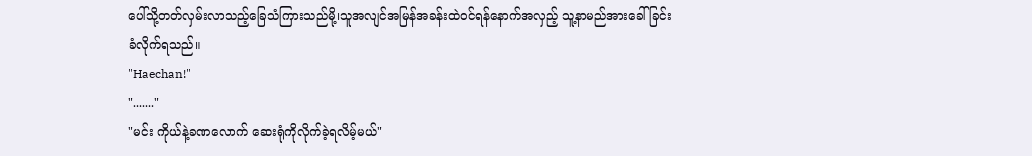ပေါ်သို့တတ်လှမ်းလာသည့်ခြေသံကြားသည်မို့၊သူအလျင်အမြန်အခန်းထဲဝင်ရန်နောက်အလှည့် သူ့နာမည်အားခေါ်ခြင်းခံလိုက်ရသည်။
"Haechan!"
"......."
"မင်း ကိုယ်နဲ့ခဏလောက် ဆေးရုံကိုလိုက်ခဲ့ရလိမ့်မယ်"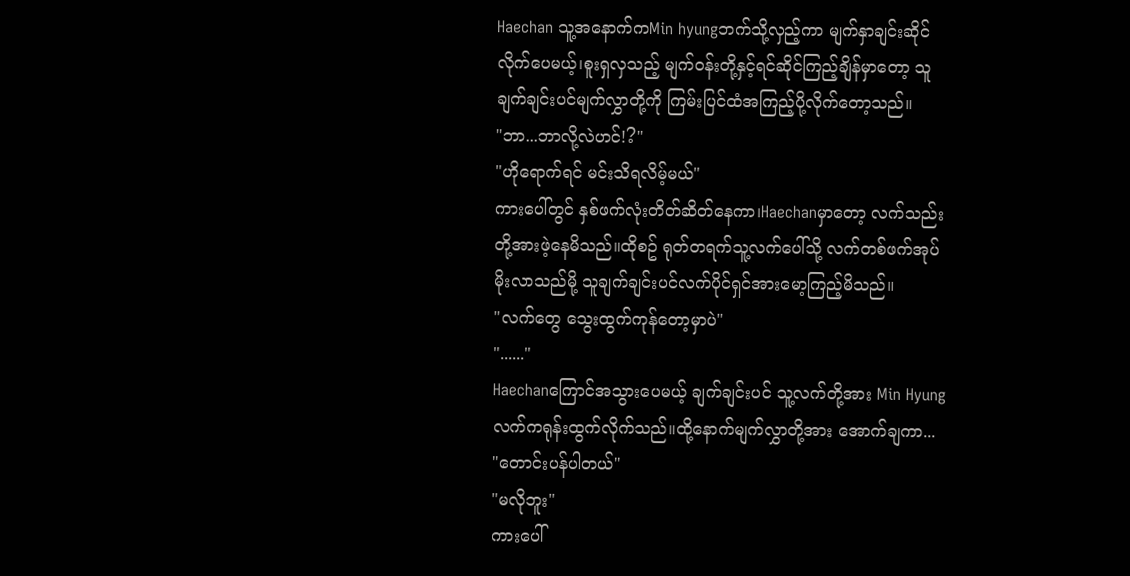Haechan သူ့အနောက်ကMin hyungဘက်သို့လှည့်ကာ မျက်နှာချင်းဆိုင်လိုက်ပေမယ့်၊စူးရှလှသည့် မျက်ဝန်းတို့နှင့်ရင်ဆိုင်ကြည့်ချိန်မှာတော့ သူချက်ချင်းပင်မျက်လွှာတို့ကို ကြမ်းပြင်ထံအကြည့်ပို့လိုက်တော့သည်။
"ဘာ...ဘာလို့လဲဟင်!?"
"ဟိုရောက်ရင် မင်းသိရလိမ့်မယ်"
ကားပေါ်တွင် နှစ်ဖက်လုံးတိတ်ဆိတ်နေကာ၊Haechanမှာတော့ လက်သည်းတို့အားဖဲ့နေမိသည်။ထိုစဥ် ရုတ်တရက်သူ့လက်ပေါ်သို့ လက်တစ်ဖက်အုပ်မိုးလာသည်မို့ သူချက်ချင်းပင်လက်ပိုင်ရှင်အားမော့ကြည့်မိသည်။
"လက်တွေ သွေးထွက်ကုန်တော့မှာပဲ"
"......"
Haechanကြောင်အသွားပေမယ့် ချက်ချင်းပင် သူ့လက်တို့အား Min Hyungလက်ကရုန်းထွက်လိုက်သည်။ထို့နောက်မျက်လွှာတို့အား အောက်ချကာ...
"တောင်းပန်ပါတယ်"
"မလိုဘူး"
ကားပေါ်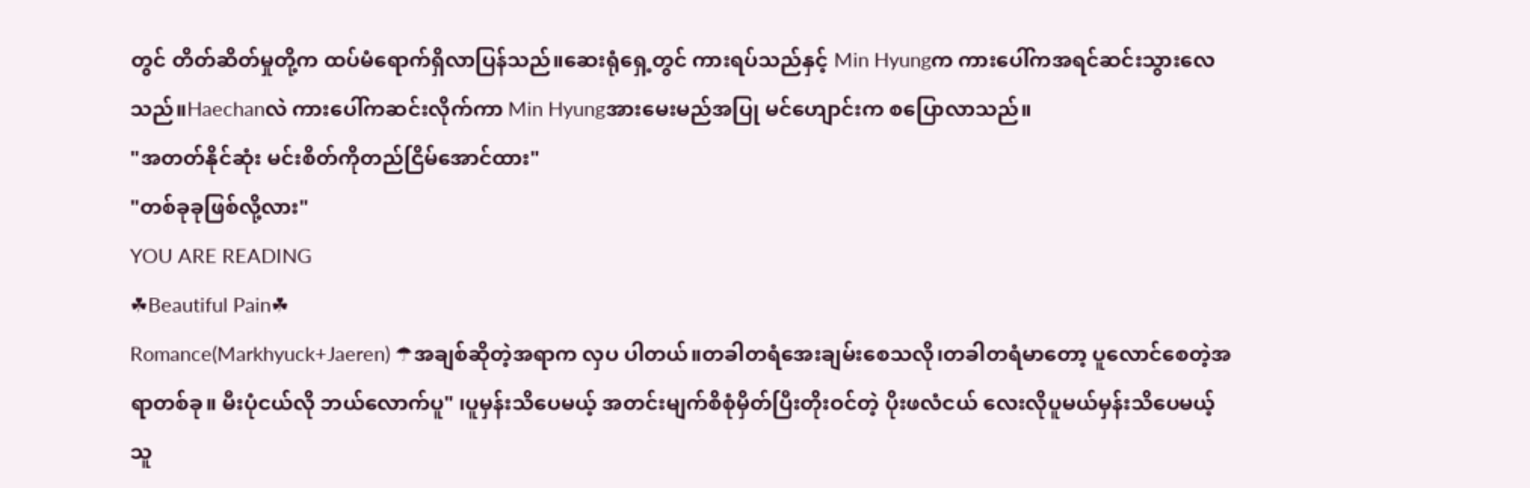တွင် တိတ်ဆိတ်မှုတို့က ထပ်မံရောက်ရှိလာပြန်သည်။ဆေးရုံရှေ့တွင် ကားရပ်သည်နှင့် Min Hyungက ကားပေါ်ကအရင်ဆင်းသွားလေသည်။Haechanလဲ ကားပေါ်ကဆင်းလိုက်ကာ Min Hyungအားမေးမည်အပြု မင်ဟျောင်းက စပြောလာသည်။
"အတတ်နိုင်ဆုံး မင်းစိတ်ကိုတည်ငြိမ်အောင်ထား"
"တစ်ခုခုဖြစ်လို့လား"
YOU ARE READING
☘Beautiful Pain☘
Romance(Markhyuck+Jaeren) ☂အချစ်ဆိုတဲ့အရာက လှပ ပါတယ်။တခါတရံအေးချမ်းစေသလို၊တခါတရံမာတော့ ပူလောင်စေတဲ့အရာတစ်ခု။ မီးပုံငယ်လို ဘယ်လောက်ပူ" ၊ပူမှန်းသိပေမယ့် အတင်းမျက်စိစုံမှိတ်ပြီးတိုးဝင်တဲ့ ပိုးဖလံငယ် လေးလိုပူမယ်မှန်းသိပေမယ့် သူ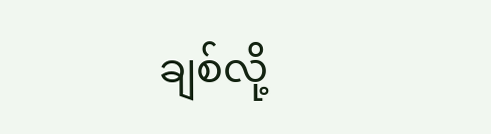ချစ်လို့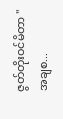ဇွတ်တိုးဝင်မိတာ "အချစ...